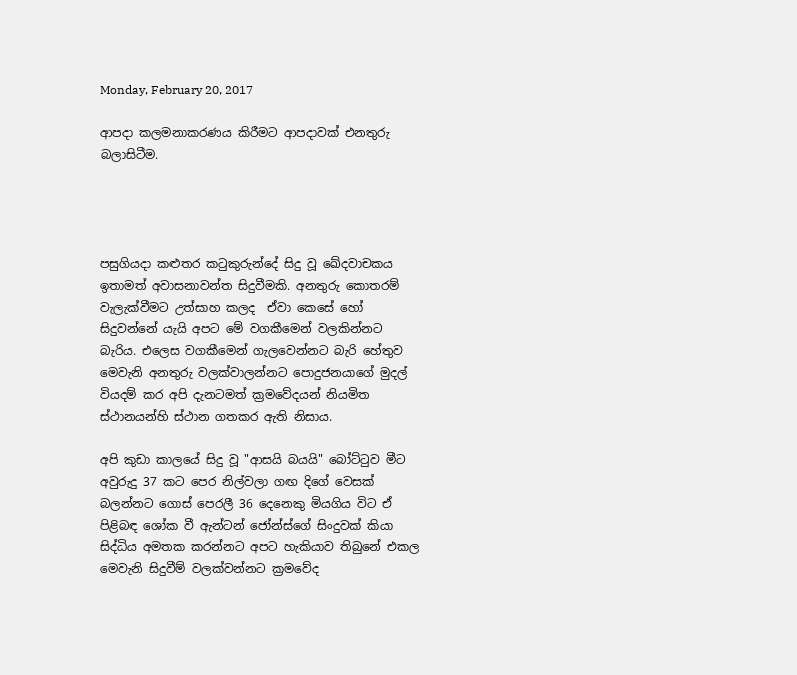Monday, February 20, 2017

ආපදා කලමනාකරණය කිරීමට ආපදාවක් එනතුරු බලාසිටීම.




පසුගියදා කළුතර කටුකුරුන්දේ සිදු වූ ඛේදවාචකය ඉතාමත් අවාසනාවන්ත සිදුවීමකි. අනතුරු කොතරම් වැලැක්වීමට උත්සාහ කලද  ඒවා කෙසේ හෝ සිදුවන්නේ යැයි අපට මේ වගකීමෙන් වලකින්නට බැරිය. එලෙස වගකීමෙන් ගැලවෙන්නට බැරි හේතුව මෙවැනි අනතුරු වලක්වාලන්නට පොදුජනයාගේ මුදල් වියදම් කර අපි දැනටමත් ක්‍රමවේදයන් නියමිත ස්ථානයන්හි ස්ථාන ගතකර ඇති නිසාය.

අපි කුඩා කාලයේ සිදු වූ "ආසයි බයයි" බෝට්ටුව මීට අවුරුදු 37 කට පෙර නිල්වලා ගඟ දිගේ වෙසක් බලන්නට ගොස් පෙරලී 36 දෙනෙකු මියගිය විට ඒ පිළිබඳ ශෝක වී ඇන්ටන් ජෝන්ස්ගේ සිංදුවක් කියා සිද්ධිය අමතක කරන්නට අපට හැකියාව තිබුනේ එකල මෙවැනි සිදුවීම් වලක්වන්නට ක්‍රමවේද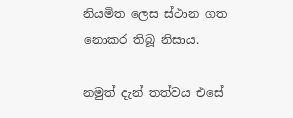නියමිත ලෙස ස්ථාන ගත නොකර තිබූ නිසාය.

නමුත් දැන් තත්වය එසේ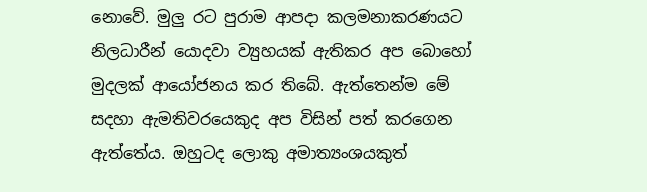නොවේ. මුලු රට පුරාම ආපදා කලමනාකරණයට නිලධාරීන් යොදවා ව්‍යුහයක් ඇතිකර අප බොහෝ මුදලක් ආයෝජනය කර තිබේ. ඇත්තෙන්ම මේ සදහා ඇමතිවරයෙකුද අප විසින් පත් කරගෙන ඇත්තේය. ඔහුටද ලොකු අමාත්‍යංශයකුත්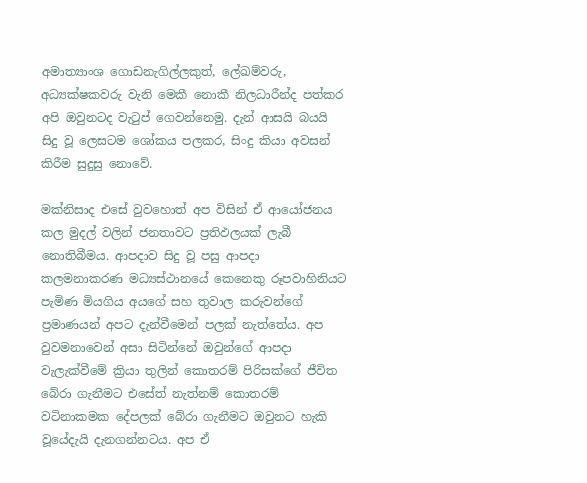අමාත්‍යාංශ ගොඩනැගිල්ලකුත්, ලේඛම්වරු, අධ්‍යක්ෂකවරු වැනි මෙකී නොකී නිලධාරීන්ද පත්කර අපි ඔවුනටද වැටුප් ගෙවන්නෙමු. දැන් ආසයි බයයි සිදු වූ ලෙසටම ශෝකය පලකර, සිංදු කියා අවසන් කිරීම සුදුසු නොවේ.

මක්නිසාද එසේ වුවහොත් අප විසින් ඒ ආයෝජනය කල මුදල් වලින් ජනතාවට ප්‍රතිඵලයක් ලැබී නොතිබීමය. ආපදාව සිදු වූ පසු ආපදා කලමනාකරණ මධ්‍යස්ථානයේ කෙනෙකු රූපවාහිනියට පැමිණ මියගිය අයගේ සහ තුවාල කරුවන්ගේ ප්‍රමාණයන් අපට දැන්වීමෙන් පලක් නැත්තේය. අප වුවමනාවෙන් අසා සිටින්නේ ඔවුන්ගේ ආපදා වැලැක්වීමේ ක්‍රියා තුලින් කොතරම් පිරිසක්ගේ ජීවිත බේරා ගැනීමට එසේත් නැත්නම් කොතරම් වටිනාකමක දේපලක් බේරා ගැනීමට ඔවුනට හැකි වූයේදැයි දැනගන්නටය. අප ඒ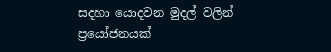සදහා යොදවන මුදල් වලින් ප්‍රයෝජනයක්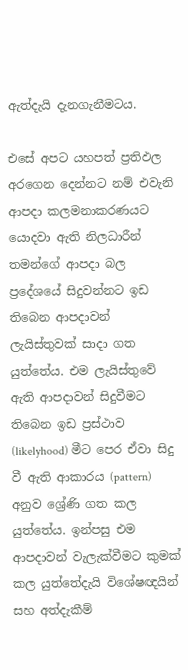ඇත්දැයි දැනගැනීමටය.

එසේ අපට යහපත් ප්‍රතිඵල අරගෙන දෙන්නට නම් එවැනි ආපදා කලමනාකරණයට යොදවා ඇති නිලධාරීන් තමන්ගේ ආපදා බල ප්‍රදේශයේ සිදුවන්නට ඉඩ තිබෙන ආපදාවන් ලැයිස්තුවක් සාදා ගත යුත්තේය. එම ලැයිස්තුවේ ඇති ආපදාවන් සිදුවීමට තිබෙන ඉඩ ප්‍රස්ථාව (likelyhood) මීට පෙර ඒවා සිදු වී ඇති ආකාරය (pattern) අනුව ශ්‍රේණි ගත කල යුත්තේය. ඉන්පසු එම ආපදාවන් වැලැක්වීමට කුමක් කල යුත්තේදැයි විශේෂඥයින් සහ අත්දැකීම්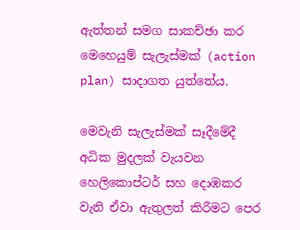ඇත්තන් සමග සාකච්ඡා කර මෙහෙයුම් සැලැස්මක් (action plan) සාදාගත යුත්තේය.

මෙවැනි සැලැස්මක් සෑදීමේදී අධික මුදලක් වැයවන හෙලිකොප්ටර් සහ දොඹකර වැනි ඒවා ඇතුලත් කිරීමට පෙර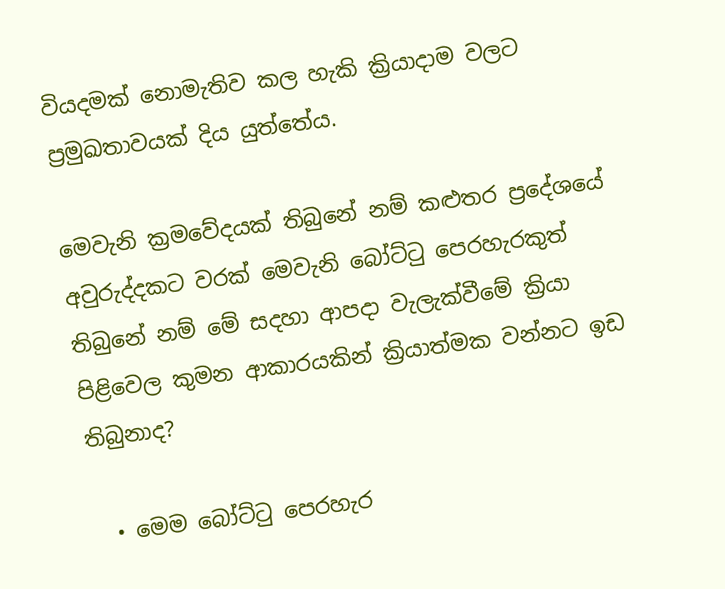වියදමක් නොමැතිව කල හැකි ක්‍රියාදාම වලට ප්‍රමුඛතාවයක් දිය යුත්තේය.

මෙවැනි ක්‍රමවේදයක් තිබුනේ නම් කළුතර ප්‍රදේශයේ අවුරුද්දකට වරක් මෙවැනි බෝට්ටු පෙරහැරකුත් තිබුනේ නම් මේ සදහා ආපදා වැලැක්වීමේ ක්‍රියා පිළිවෙල කුමන ආකාරයකින් ක්‍රියාත්මක වන්නට ඉඩ තිබුනාද?

  • මෙම බෝට්ටු පෙරහැර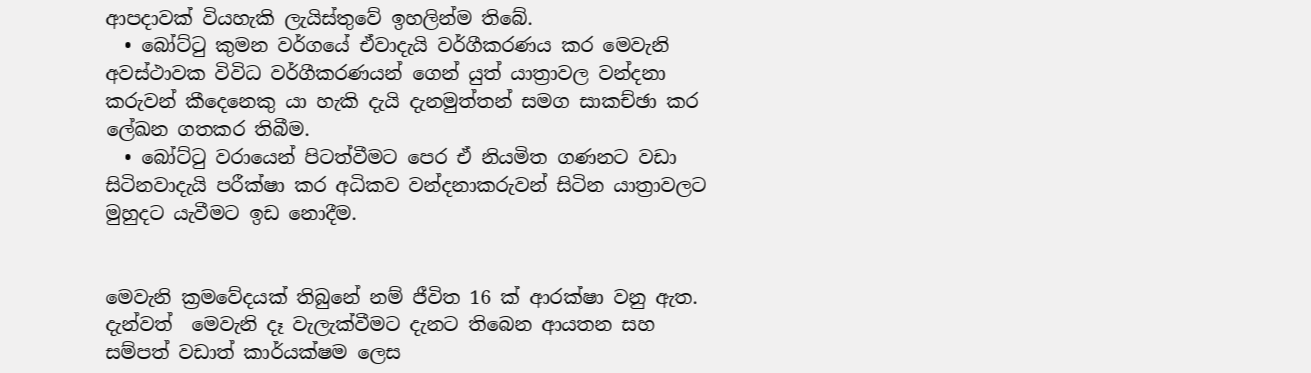ආපදාවක් වියහැකි ලැයිස්තුවේ ඉහලින්ම තිබේ.
  • බෝට්ටු කුමන වර්ගයේ ඒවාදැයි වර්ගීකරණය කර මෙවැනි අවස්ථාවක විවිධ වර්ගීකරණයන් ගෙන් යුත් යාත්‍රාවල වන්දනා කරුවන් කීදෙනෙකු යා හැකි දැයි දැනමුත්තන් සමග සාකච්ඡා කර ලේඛන ගතකර තිබීම.
  • බෝට්ටු වරායෙන් පිටත්වීමට පෙර ඒ නියමිත ගණනට වඩා සිටිනවාදැයි පරීක්ෂා කර අධිකව වන්දනාකරුවන් සිටින යාත්‍රාවලට මුහුදට යැවීමට ඉඩ නොදීම.


මෙවැනි ක්‍රමවේදයක් තිබුනේ නම් ජීවිත 16 ක් ආරක්ෂා වනු ඇත. දැන්වත්  මෙවැනි දෑ වැලැක්වීමට දැනට තිබෙන ආයතන සහ සම්පත් වඩාත් කාර්යක්ෂම ලෙස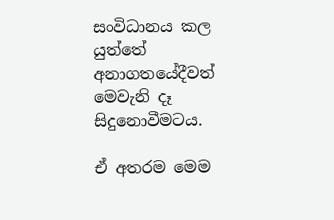සංවිධානය කල යුත්තේ අනාගතයේදීවත් මෙවැනි දෑ සිදුනොවීමටය.

ඒ අතරම මෙම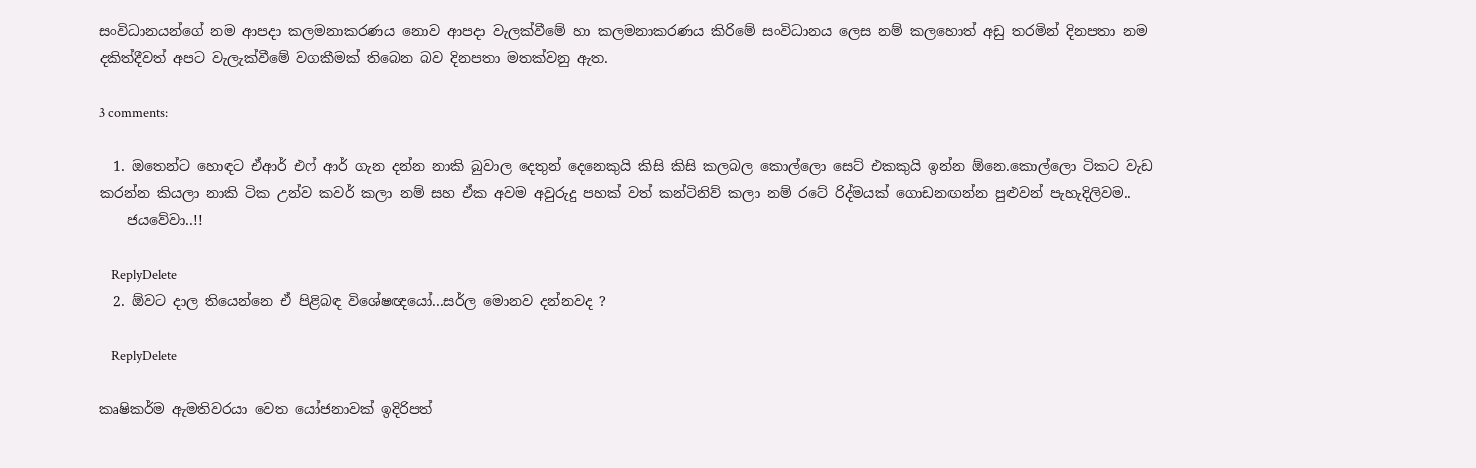සංවිධානයන්ගේ නම ආපදා කලමනාකරණය නොව ආපදා වැලක්වීමේ හා කලමනාකරණය කිරිමේ සංවිධානය ලෙස නම් කලහොත් අඩු තරමින් දිනපතා නම දකිත්දීවත් අපට වැලැක්වීමේ වගකීමක් තිබෙන බව දිනපතා මතක්වනු ඇත.

3 comments:

  1. ඔතෙන්ට හොඳට ඒආර් එෆ් ආර් ගැන දන්න නාකි බුවාල දෙතුන් දෙනෙකුයි කිසි කිසි කලබල කොල්ලො සෙට් එකකුයි ඉන්න ඕනෙ.කොල්ලො ටිකට වැඩ කරන්න කියලා නාකි ටික උන්ව කවර් කලා නම් සහ ඒක අවම අවුරුදු පහක් වත් කන්ටිනිව් කලා නම් රටේ රිද්මයක් ගොඩනඟන්න පුළුවන් පැහැදිලිවම..
    ජයවේවා..!!

    ReplyDelete
  2. ඕවට දාල තියෙන්නෙ ඒ පිළිබඳ විශේෂඥයෝ...සර්ල මොනව දන්නවද ?

    ReplyDelete

කෘෂිකර්ම ඇමතිවරයා වෙත යෝජනාවක් ඉදිරිපත්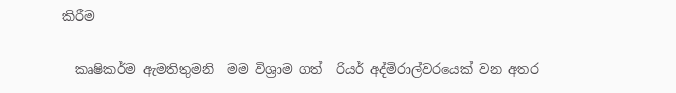කිරීම

  කෘෂිකර්ම ඇමතිතුමනි  මම විශ්‍රාම ගත්  රියර් අද්මිරාල්වරයෙක් වන අතර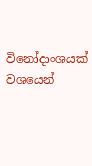විනෝදාංශයක් වශයෙන්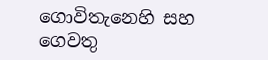ගොවිතැනෙහි සහ ගෙවතු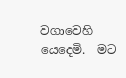වගාවෙහි යෙදෙමි.  මට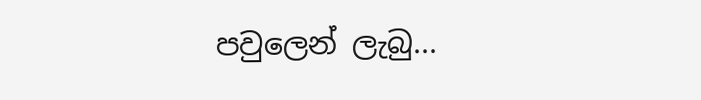පවුලෙන් ලැබු...